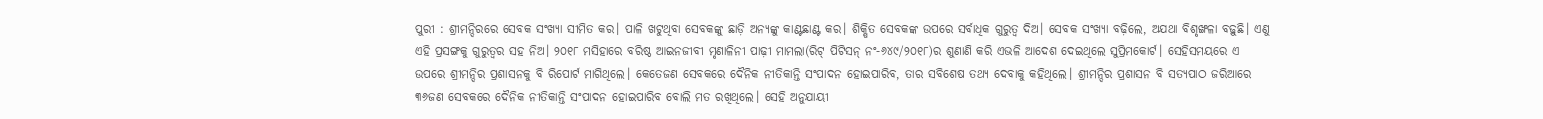ପୁରୀ : ଶ୍ରୀମନ୍ଦିରରେ ସେବକ ସଂଖ୍ୟା ସୀମିତ କର। ପାଳି ଖଟୁଥିବା ସେବକଙ୍କୁ ଛାଡ଼ି ଅନ୍ୟଙ୍କୁ କାଣ୍ଟଛାଣ୍ଟ କର। ଶିକ୍ଷିତ ସେବକଙ୍କ ଉପରେ ସର୍ବାଧିକ ଗୁରୁତ୍ବ ଦିଅ। ସେବକ ସଂଖ୍ୟା ବଢ଼ିଲେ, ଅଯଥା ବିଶୃଙ୍ଖଳା ବଢ଼ୁଛି। ଏଣୁ ଏହି ପ୍ରସଙ୍ଗକୁ ଗୁରୁତ୍ବର ସହ ନିଅ। ୨୦୧୮ ମସିହାରେ ବରିଷ୍ଠ ଆଇନଜୀବୀ ମୃଣାଳିନୀ ପାଢ଼ୀ ମାମଲା(ରିଟ୍‌ ପିଟିସନ୍‌ ନଂ-୬୪୯/୨୦୧୮)ର ଶୁଣାଣି କରି ଏଭଳି ଆଦେଶ ଦେଇଥିଲେ ସୁପ୍ରିମକୋର୍ଟ। ସେହିସମୟରେ ଏ ଉପରେ ଶ୍ରୀମନ୍ଦିର ପ୍ରଶାସନକୁ ବି ରିପୋର୍ଟ ମାଗିଥିଲେ। କେତେଜଣ ସେବକରେ ଦୈନିକ ନୀତିକାନ୍ତି ସଂପାଦନ ହୋଇପାରିବ, ତାର ସବିଶେଷ ତଥ୍ୟ ଦେବାକୁ କହିଥିଲେ। ଶ୍ରୀମନ୍ଦିର ପ୍ରଶାସନ ବି ସତ୍ୟପାଠ ଜରିଆରେ ୩୬ଜଣ ସେବକରେ ଦୈନିକ ନୀତିକାନ୍ତି ସଂପାଦନ ହୋଇପାରିବ ବୋଲି ମତ ରଖିଥିଲେ। ସେହି ଅନୁଯାୟୀ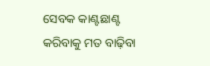ସେବକ କାଣ୍ଟଛାଣ୍ଟ କରିବାକୁ ମତ ବାଢ଼ିବା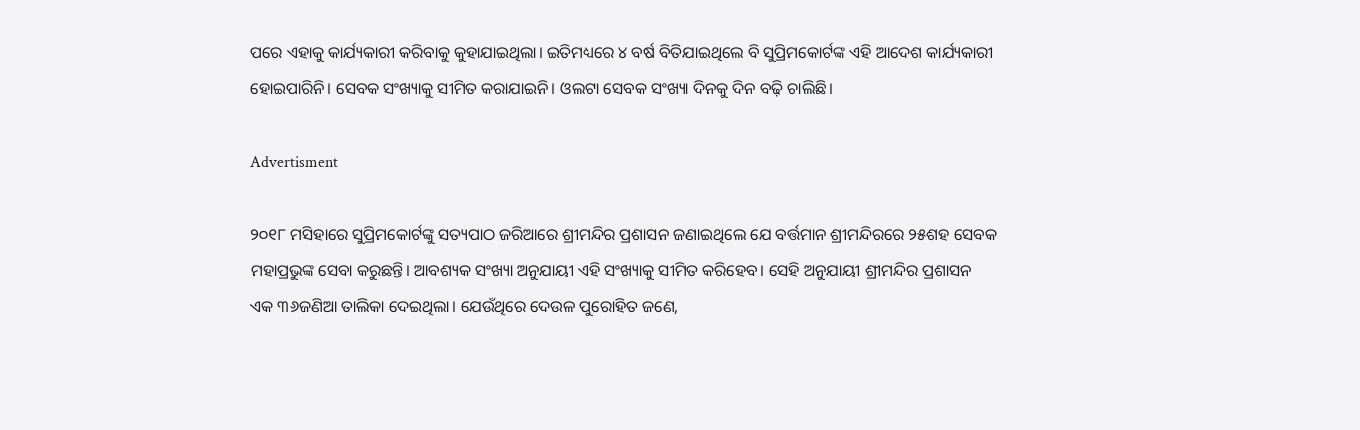ପରେ ଏହାକୁ କାର୍ଯ୍ୟକାରୀ କରିବାକୁ କୁହାଯାଇଥିଲା। ଇତିମଧ୍ୟରେ ୪ ବର୍ଷ ବିତିଯାଇଥିଲେ ବି ସୁପ୍ରିମକୋର୍ଟଙ୍କ ଏହି ଆଦେଶ କାର୍ଯ୍ୟକାରୀ ହୋଇପାରିନି। ସେବକ ସଂଖ୍ୟାକୁ ସୀମିତ କରାଯାଇନି। ଓଲଟା ସେବକ ସଂଖ୍ୟା ଦିନକୁ ଦିନ ବଢ଼ି ଚାଲିଛି।

Advertisment

୨୦୧୮ ମସିହାରେ ସୁପ୍ରିମକୋର୍ଟଙ୍କୁ ସତ୍ୟପାଠ ଜରିଆରେ ଶ୍ରୀମନ୍ଦିର ପ୍ରଶାସନ ଜଣାଇଥିଲେ ଯେ ବର୍ତ୍ତମାନ ଶ୍ରୀମନ୍ଦିରରେ ୨୫ଶହ ସେବକ ମହାପ୍ରଭୁଙ୍କ ସେବା କରୁଛନ୍ତି। ଆବଶ୍ୟକ ସଂଖ୍ୟା ଅନୁଯାୟୀ ଏହି ସଂଖ୍ୟାକୁ ସୀମିତ କରିହେବ। ସେହି ଅନୁଯାୟୀ ଶ୍ରୀମନ୍ଦିର ପ୍ରଶାସନ ଏକ ୩୬ଜଣିଆ ତାଲିକା ଦେଇଥିଲା। ଯେଉଁଥିରେ ଦେଉଳ ପୁରୋହିତ ଜଣେ,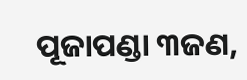ପୂଜାପଣ୍ଡା ୩ଜଣ,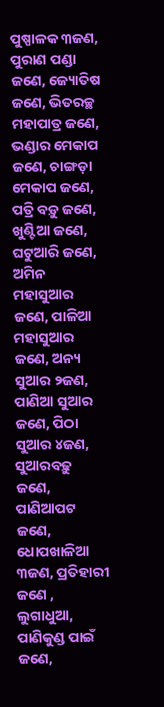ପୁଷ୍ପାଳକ ୩ଜଣ, ପୁରାଣ ପଣ୍ଡା ଜଣେ, ଜ୍ୟୋତିଷ ଜଣେ, ଭିତରଚ୍ଛ ମହାପାତ୍ର ଜଣେ, ଭଣ୍ଡାର ମେକାପ ଜଣେ, ଚାଙ୍ଗଡ଼ା ମେକାପ ଜଣେ, ପତ୍ରି ବଡ଼ୁ ଜଣେ, ଖୁଣ୍ଟିଆ ଜଣେ, ଘଟୁଆରି ଜଣେ, ଅମିନ ମହାସୁଆର ଜଣେ, ପାଳିଆ ମହାସୁଆର ଜଣେ, ଅନ୍ୟ ସୁଆର ୨ଜଣ, ପାଣିଆ ସୁଆର ଜଣେ, ପିଠା ସୁଆର ୪ଜଣ, ସୁଆରବଢ଼ୁ ଜଣେ, ପାଣିଆପଟ ଜଣେ, ଧୋପଖାଳିଆ ୩ଜଣ, ପ୍ରତିହାରୀ ଜଣେ , ଲୁଗାଧୁଆ, ପାଣିକୁଣ୍ଡ ପାଇଁ ଜଣେ,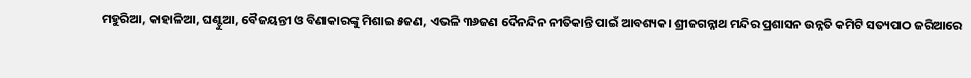ମହୁରିଆ, କାହାଳିଆ, ଘଣ୍ଟୁଆ, ବୈଜୟନ୍ତୀ ଓ ବିଣାକାରଙ୍କୁ ମିଶାଇ ୫ଜଣ, ଏଭଳି ୩୬ଜଣ ଦୈନନ୍ଦିନ ନୀତିକାନ୍ତି ପାଇଁ ଆବଶ୍ୟକ। ଶ୍ରୀଜଗନ୍ନାଥ ମନ୍ଦିର ପ୍ରଶାସନ ଉନ୍ନତି କମିଟି ସତ୍ୟପାଠ ଜରିଆରେ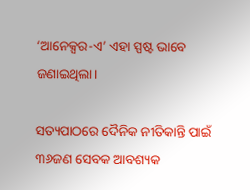‘ଆନେକ୍ସର-ଏ’ ଏହା ସ୍ପଷ୍ଟ ଭାବେ ଜଣାଇଥିଲା।

ସତ୍ୟପାଠରେ ଦୈନିକ ନୀତିକାନ୍ତି ପାଇଁ ୩୬ଜଣ ସେବକ ଆବଶ୍ୟକ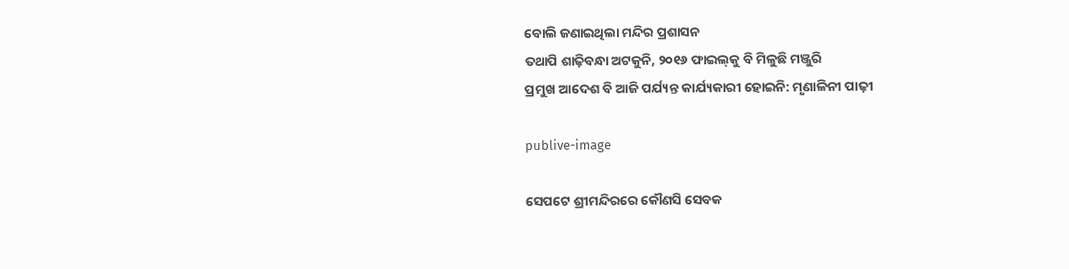ବୋଲି ଜଣାଇଥିଲା ମନ୍ଦିର ପ୍ରଶାସନ
ତଥାପି ଶାଢ଼ିବନ୍ଧା ଅଟକୁନି, ୨୦୧୬ ଫାଇଲ୍‌କୁ ବି ମିଳୁଛି ମଞ୍ଜୁରି
ପ୍ରମୁଖ ଆଦେଶ ବି ଆଜି ପର୍ଯ୍ୟନ୍ତ କାର୍ଯ୍ୟକାରୀ ହୋଇନି: ମୃଣାଳିନୀ ପାଢ଼ୀ

publive-image

ସେପଟେ ଶ୍ରୀମନ୍ଦିରରେ କୌଣସି ସେବକ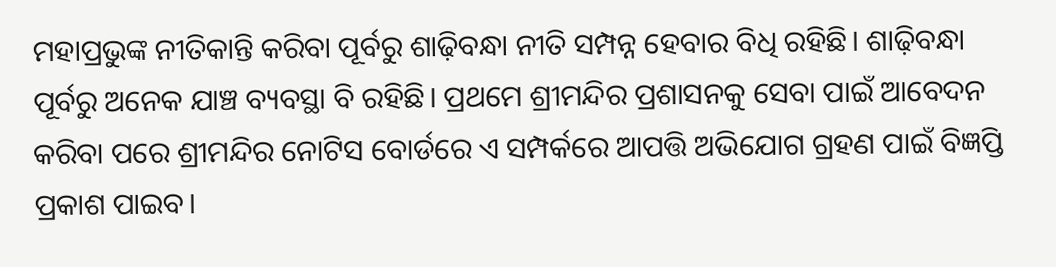ମହାପ୍ରଭୁଙ୍କ ନୀତିକାନ୍ତି କରିବା ପୂର୍ବରୁ ଶାଢ଼ିବନ୍ଧା ନୀତି ସମ୍ପନ୍ନ ହେବାର ବିଧି ରହିଛି। ଶାଢ଼ିବନ୍ଧା ପୂର୍ବରୁ ଅନେକ ଯାଞ୍ଚ ବ୍ୟବସ୍ଥା ବି ରହିଛି। ପ୍ରଥମେ ଶ୍ରୀମନ୍ଦିର ପ୍ରଶାସନକୁ ସେବା ପାଇଁ ଆବେଦନ କରିବା ପରେ ଶ୍ରୀମନ୍ଦିର ନୋଟିସ ବୋର୍ଡରେ ଏ ସମ୍ପର୍କରେ ଆପତ୍ତି ଅଭିଯୋଗ ଗ୍ରହଣ ପାଇଁ ବିଜ୍ଞପ୍ତି ପ୍ରକାଶ ପାଇବ।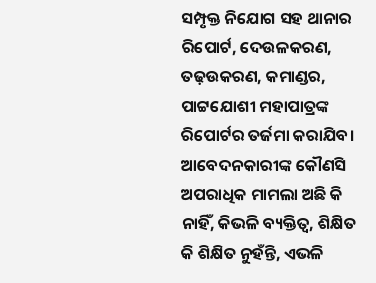ସମ୍ପୃକ୍ତ ନିଯୋଗ ସହ ଥାନାର ରିପୋର୍ଟ, ଦେଉଳକରଣ, ତଢ଼ଉକରଣ, କମାଣ୍ଡର, ପାଟ୍ଟଯୋଶୀ ମହାପାତ୍ରଙ୍କ ରିପୋର୍ଟର ତର୍ଜମା କରାଯିବ। ଆବେଦନକାରୀଙ୍କ କୌଣସି ଅପରାଧିକ ମାମଲା ଅଛି କି ନାହିଁ, କିଭଳି ବ୍ୟକ୍ତିତ୍ବ, ଶିକ୍ଷିତ କି ଶିକ୍ଷିତ ନୁହଁନ୍ତି, ଏଭଳି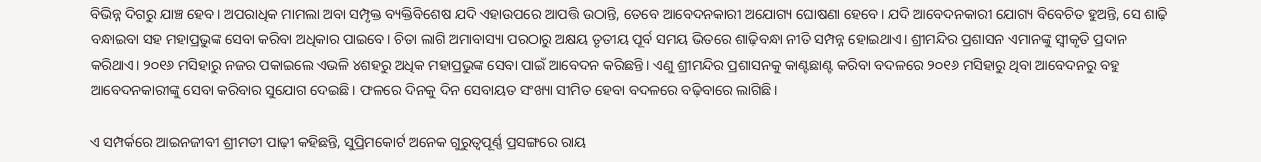ବିଭିନ୍ନ ଦିଗରୁ ଯାଞ୍ଚ ହେବ। ଅପରାଧିକ ମାମଲା ଅବା ସମ୍ପୃକ୍ତ ବ୍ୟକ୍ତିବିଶେଷ ଯଦି ଏହାଉପରେ ଆପତ୍ତି ଉଠାନ୍ତି, ତେବେ ଆବେଦନକାରୀ ଅଯୋଗ୍ୟ ଘୋଷଣା ହେବେ। ଯଦି ଆବେଦନକାରୀ ଯୋଗ୍ୟ ବିବେଚିତ ହୁଅନ୍ତି, ସେ ଶାଢ଼ି ବନ୍ଧାଇବା ସହ ମହାପ୍ରଭୁଙ୍କ ସେବା କରିବା ଅଧିକାର ପାଇବେ। ଚିତା ଲାଗି ଅମାବାସ୍ୟା ପରଠାରୁ ଅକ୍ଷୟ ତୃତୀୟ ପୂର୍ବ ସମୟ ଭିତରେ ଶାଢ଼ିବନ୍ଧା ନୀତି ସମ୍ପନ୍ନ ହୋଇଥାଏ। ଶ୍ରୀମନ୍ଦିର ପ୍ରଶାସନ ଏମାନଙ୍କୁ ସ୍ବୀକୃତି ପ୍ରଦାନ କରିଥାଏ। ୨୦୧୬ ମସିହାରୁ ନଜର ପକାଇଲେ ଏଭଳି ୪ଶହରୁ ଅଧିକ ମହାପ୍ରଭୁଙ୍କ ସେବା ପାଇଁ ଆବେଦନ କରିଛନ୍ତି। ଏଣୁ ଶ୍ରୀମନ୍ଦିର ପ୍ରଶାସନକୁ କାଣ୍ଟଛାଣ୍ଟ କରିବା ବଦଳରେ ୨୦୧୬ ମସିହାରୁ ଥିବା ଆବେଦନରୁ ବହୁ ଆବେଦନକାରୀଙ୍କୁ ସେବା କରିବାର ସୁଯୋଗ ଦେଇଛି। ଫଳରେ ଦିନକୁ ଦିନ ସେବାୟତ ସଂଖ୍ୟା ସୀମିତ ହେବା ବଦଳରେ ବଢ଼ିବାରେ ଲାଗିଛି।

ଏ ସମ୍ପର୍କରେ ଆଇନଜୀବୀ ଶ୍ରୀମତୀ ପାଢ଼ୀ କହିଛନ୍ତି, ସୁପ୍ରିମକୋର୍ଟ ଅନେକ ଗୁରୁତ୍ବପୂର୍ଣ୍ଣ ପ୍ରସଙ୍ଗରେ ରାୟ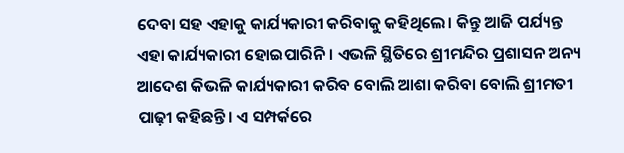ଦେବା ସହ ଏହାକୁ କାର୍ଯ୍ୟକାରୀ କରିବାକୁ କହିଥିଲେ। କିନ୍ତୁ ଆଜି ପର୍ଯ୍ୟନ୍ତ ଏହା କାର୍ଯ୍ୟକାରୀ ହୋଇପାରିନି। ଏଭଳି ସ୍ଥିତିରେ ଶ୍ରୀମନ୍ଦିର ପ୍ରଶାସନ ଅନ୍ୟ ଆଦେଶ କିଭଳି କାର୍ଯ୍ୟକାରୀ କରିବ ବୋଲି ଆଶା କରିବା ବୋଲି ଶ୍ରୀମତୀ ପାଢ଼ୀ କହିଛନ୍ତି। ଏ ସମ୍ପର୍କରେ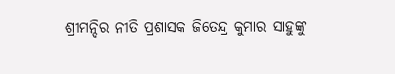ଶ୍ରୀମନ୍ଦିର ନୀତି ପ୍ରଶାସକ ଜିତେନ୍ଦ୍ର କୁମାର ସାହୁଙ୍କୁ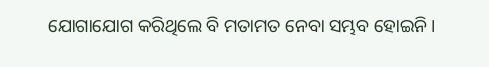ଯୋଗାଯୋଗ କରିଥିଲେ ବି ମତାମତ ନେବା ସମ୍ଭବ ହୋଇନି।